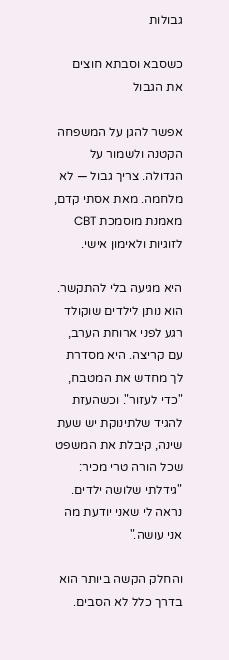גבולות

כשסבא וסבתא חוצים את הגבול

אפשר להגן על המשפחה הקטנה ולשמור על הגדולה. צריך גבול — לא מלחמה. מאת אסתי קדם, מאמנת מוסמכת CBT לזוגיות ולאימון אישי.

היא מגיעה בלי להתקשר. הוא נותן לילדים שוקולד רגע לפני ארוחת הערב, עם קריצה. היא מסדרת לך מחדש את המטבח, "כדי לעזור". וכשהעזת להגיד שלתינוקת יש שעת שינה, קיבלת את המשפט שכל הורה טרי מכיר: "גידלתי שלושה ילדים. נראה לי שאני יודעת מה אני עושה."

והחלק הקשה ביותר הוא בדרך כלל לא הסבים.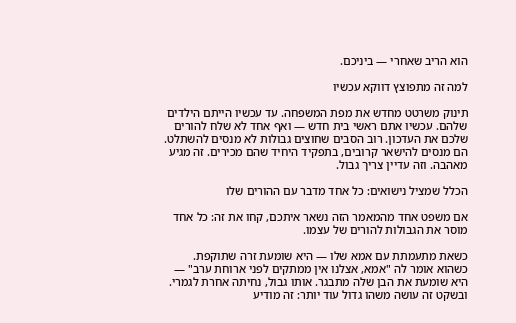הוא הריב שאחרי — ביניכם.

למה זה מתפוצץ דווקא עכשיו

תינוק משרטט מחדש את מפת המשפחה. עד עכשיו הייתם הילדים שלהם. עכשיו אתם ראשי בית חדש — ואף אחד לא שלח להורים שלכם את העדכון. רוב הסבים שחוצים גבולות לא מנסים להשתלט. הם מנסים להישאר קרובים, בתפקיד היחיד שהם מכירים. זה מגיע מאהבה. וזה עדיין צריך גבול.

הכלל שמציל נישואים: כל אחד מדבר עם ההורים שלו

אם משפט אחד מהמאמר הזה נשאר איתכם, קחו את זה: כל אחד מוסר את הגבולות להורים של עצמו.

כשאת מתעמתת עם אמא שלו — היא שומעת זרה שתוקפת. כשהוא אומר לה "אמא, אצלנו אין ממתקים לפני ארוחת ערב" — היא שומעת את הבן שלה מתבגר. אותו גבול, נחיתה אחרת לגמרי. ובשקט זה עושה משהו גדול עוד יותר: זה מודיע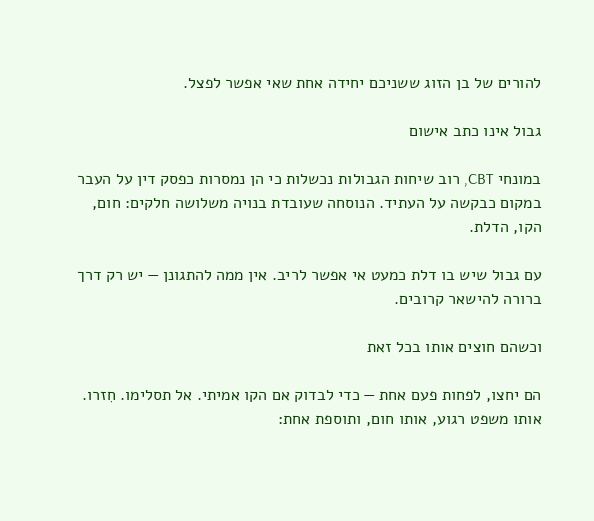להורים של בן הזוג ששניכם יחידה אחת שאי אפשר לפצל.

גבול אינו כתב אישום

במונחי CBT, רוב שיחות הגבולות נכשלות כי הן נמסרות כפסק דין על העבר במקום כבקשה על העתיד. הנוסחה שעובדת בנויה משלושה חלקים: חום, הקו, הדלת.

עם גבול שיש בו דלת כמעט אי אפשר לריב. אין ממה להתגונן — יש רק דרך ברורה להישאר קרובים.

וכשהם חוצים אותו בכל זאת

הם יחצו, לפחות פעם אחת — כדי לבדוק אם הקו אמיתי. אל תסלימו. חִזרו. אותו משפט רגוע, אותו חום, ותוספת אחת: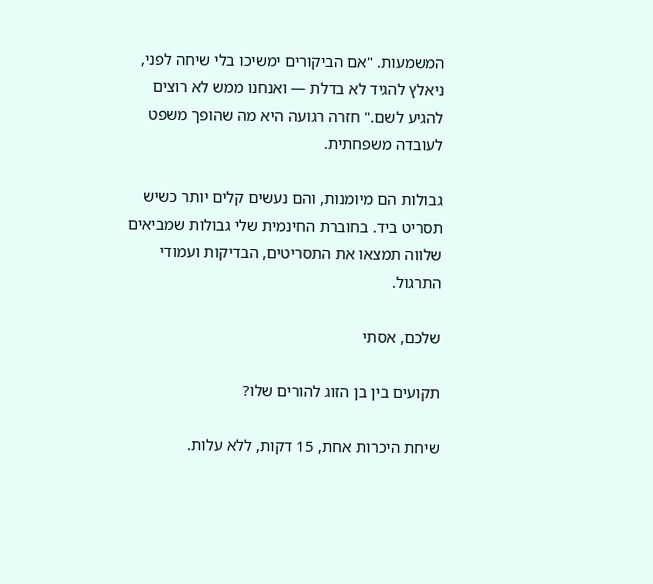המשמעות. "אם הביקורים ימשיכו בלי שיחה לפני, ניאלץ להגיד לא בדלת — ואנחנו ממש לא רוצים להגיע לשם." חזרה רגועה היא מה שהופך משפט לעובדה משפחתית.

גבולות הם מיומנות, והם נעשים קלים יותר כשיש תסריט ביד. בחוברת החינמית שלי גבולות שמביאים שלווה תמצאו את התסריטים, הבדיקות ועמודי התרגול.

שלכם, אסתי

תקועים בין בן הזוג להורים שלו?

שיחת היכרות אחת, 15 דקות, ללא עלות.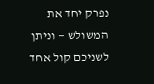נפרק יחד את המשולש — וניתן לשניכם קול אחד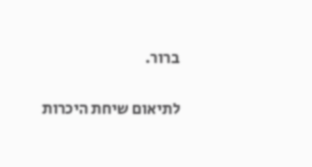ברור.

לתיאום שיחת היכרות